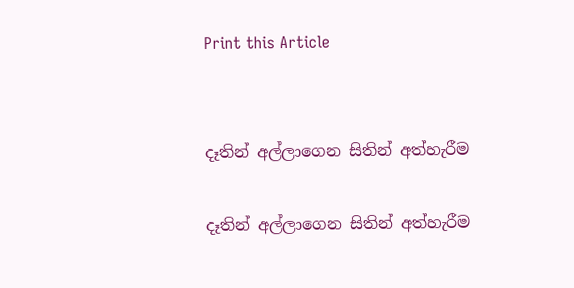Print this Article


දෑතින් අල්ලාගෙන සිතින් අත්හැරීම

දෑතින් අල්ලාගෙන සිතින් අත්හැරීම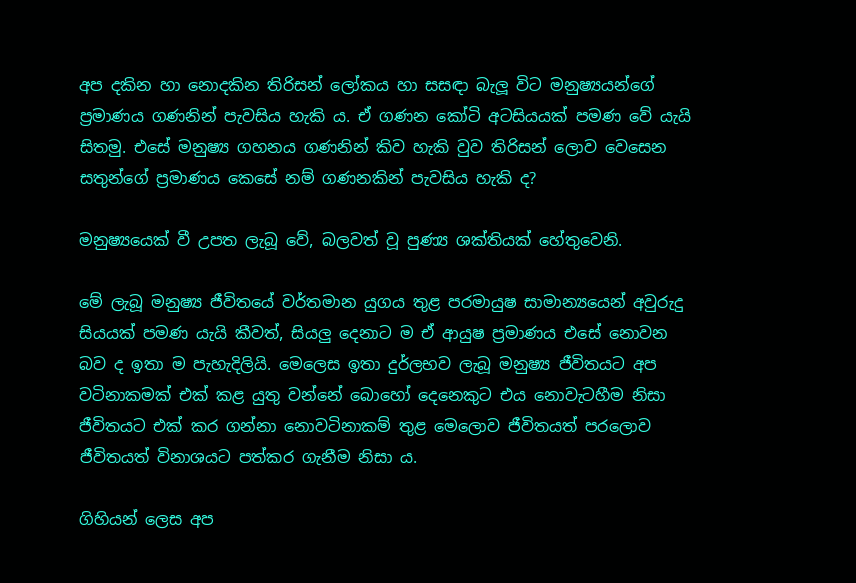අප දකින හා නොදකින තිරිසන් ලෝකය හා සසඳා බැලූ විට මනුෂ්‍යයන්ගේ ප්‍රමාණය ගණනින් පැවසිය හැකි ය. ඒ ගණන කෝටි අටසියයක් පමණ වේ යැයි සිතමු. එසේ මනුෂ්‍ය ගහනය ගණනින් කිව හැකි වුව තිරිසන් ලොව වෙසෙන සතුන්ගේ ප්‍රමාණය කෙසේ නම් ගණනකින් පැවසිය හැකි ද?

මනුෂ්‍යයෙක් වී උපත ලැබූ වේ, බලවත් වූ පුණ්‍ය ශක්තියක් හේතුවෙනි.

මේ ලැබූ මනුෂ්‍ය ජීවිතයේ වර්තමාන යුගය තුළ පරමායුෂ සාමාන්‍යයෙන් අවුරුදු සියයක් පමණ යැයි කීවත්, සියලු දෙනාට ම ඒ ආයුෂ ප්‍රමාණය එසේ නොවන බව ද ඉතා ම පැහැදිලියි. මෙලෙස ඉතා දුර්ලභව ලැබූ මනුෂ්‍ය ජීවිතයට අප වටිනාකමක් එක් කළ යුතු වන්නේ බොහෝ දෙනෙකුට එය නොවැටහීම නිසා ජීවිතයට එක් කර ගන්නා නොවටිනාකම් තුළ මෙලොව ජීවිතයත් පරලොව ජීවිතයත් විනාශයට පත්කර ගැනීම නිසා ය.

ගිහියන් ලෙස අප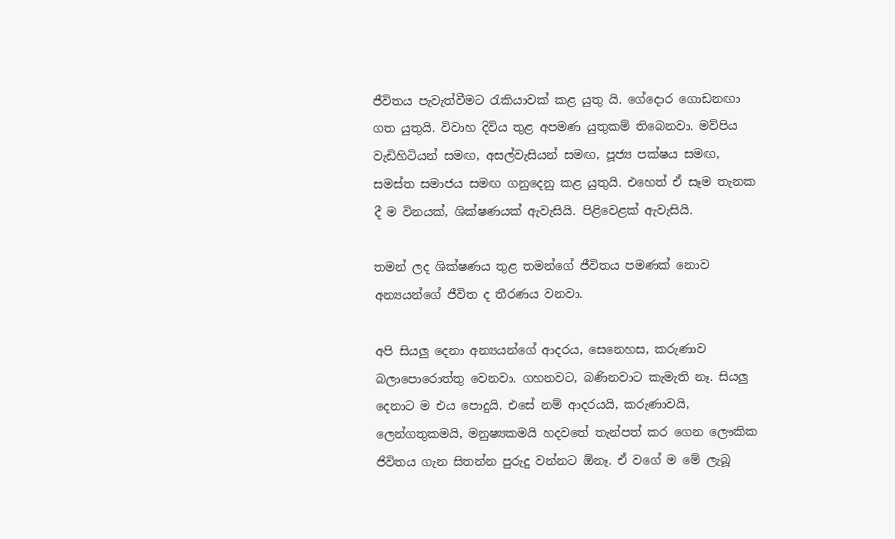ජීවිතය පැවැත්වීමට රැකියාවක් කළ යුතු යි. ගේදොර ගොඩනඟා ගත යුතුයි. විවාහ දිවිය තුළ අපමණ යුතුකම් තිබෙනවා. මව්පිය වැඩිහිටියන් සමඟ, අසල්වැසියන් සමඟ, පූජ්‍ය පක්ෂය සමඟ, සමස්ත සමාජය සමඟ ගනුදෙනු කළ යුතුයි. එහෙත් ඒ සෑම තැනක දී ම විනයක්, ශික්ෂණයක් ඇවැසියි. පිළිවෙළක් ඇවැසියි.

තමන් ලද ශික්ෂණය තුළ තමන්ගේ ජීවිතය පමණක් නොව අන්‍යයන්ගේ ජීවිත ද තීරණය වනවා.

අපි සියලු දෙනා අන්‍යයන්ගේ ආදරය, සෙනෙහස, කරුණාව බලාපොරොත්තු වෙනවා. ගහනවට, බණිනවාට කැමැති නෑ. සියලු දෙනාට ම එය පොදුයි. එසේ නම් ආදරයයි, කරුණාවයි, ලෙන්ගතුකමයි, මනුෂ්‍යකමයි හදවතේ තැන්පත් කර ගෙන ලෞකික ජිවිතය ගැන සිතන්න පුරුදු වන්නට ඕනෑ. ඒ වගේ ම මේ ලැබූ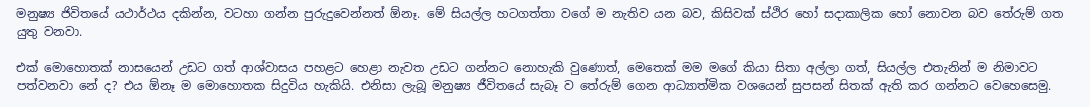මනුෂ්‍ය ජිවිතයේ යථාර්ථය දකින්න, වටහා ගන්න පුරුදුවෙන්නත් ඕනෑ. මේ සියල්ල හටගත්තා වගේ ම නැතිව යන බව, කිසිවක් ස්ථිර හෝ සදාකාලික හෝ නොවන බව තේරුම් ගත යුතු වනවා.

එක් මොහොතක් නාසයෙන් උඩට ගත් ආශ්වාසය පහළට හෙළා නැවත උඩට ගන්නට නොහැකි වුණොත්, මෙතෙක් මම මගේ කියා සිතා අල්ලා ගත්, සියල්ල එතැනින් ම නිමාවට පත්වනවා නේ ද? එය ඕනෑ ම මොහොතක සිදුවිය හැකියි. එනිසා ලැබූ මනුෂ්‍ය ජීවිතයේ සැබෑ ව තේරුම් ගෙන ආධ්‍යාත්මික වශයෙන් සුපසන් සිතක් ඇති කර ගන්නට වෙහෙසෙමු.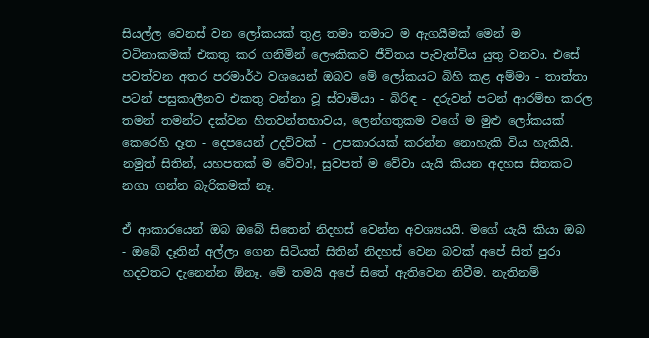සියල්ල වෙනස් වන ලෝකයක් තුළ තමා තමාට ම ඇගයීමක් මෙන් ම වටිනාකමක් එකතු කර ගනිමින් ලෞකිකව ජීවිතය පැවැත්විය යුතු වනවා. එසේ පවත්වන අතර පරමාර්ථ වශයෙන් ඔබව මේ ලෝකයට බිහි කළ අම්මා - තාත්තා පටන් පසුකාලීනව එකතු වන්නා වූ ස්වාමියා - බිරිඳ - දරුවන් පටන් ආරම්භ කරල තමන් තමන්ට දක්වන හිතවන්තභාවය, ලෙන්ගතුකම වගේ ම මුළු ලෝකයක් කෙරෙහි දෑත - දෙපයෙන් උදව්වක් - උපකාරයක් කරන්න නොහැකි විය හැකියි. නමුත් සිතින්, යහපතක් ම වේවා!, සුවපත් ම වේවා යැයි කියන අදහස සිතකට නගා ගන්න බැරිකමක් නෑ.

ඒ ආකාරයෙන් ඔබ ඔබේ සිතෙන් නිදහස් වෙන්න අවශ්‍යයයි. මගේ යැයි කියා ඔබ - ඔබේ දෑතින් අල්ලා ගෙන සිටියත් සිතින් නිදහස් වෙන බවක් අපේ සිත් පුරා හදවතට දැනෙන්න ඕනෑ. මේ තමයි අපේ සිතේ ඇතිවෙන නිවීම. නැතිනම්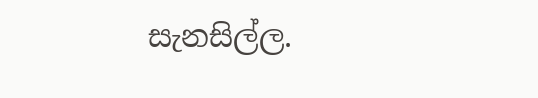සැනසිල්ල.